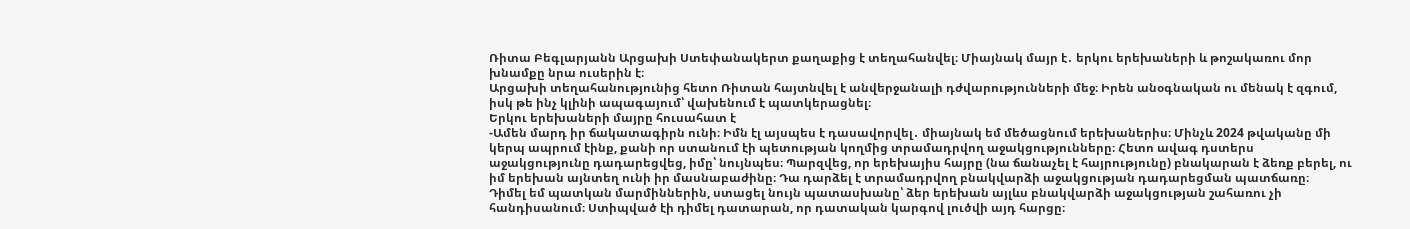Ռիտա Բեգլարյանն Արցախի Ստեփանակերտ քաղաքից է տեղահանվել։ Միայնակ մայր է․ երկու երեխաների և թոշակառու մոր խնամքը նրա ուսերին է։
Արցախի տեղահանությունից հետո Ռիտան հայտնվել է անվերջանալի դժվարությունների մեջ։ Իրեն անօգնական ու մենակ է զգում, իսկ թե ինչ կլինի ապագայում՝ վախենում է պատկերացնել։
Երկու երեխաների մայրը հուսահատ է
-Ամեն մարդ իր ճակատագիրն ունի։ Իմն էլ այսպես է դասավորվել․ միայնակ եմ մեծացնում երեխաներիս։ Մինչև 2024 թվականը մի կերպ ապրում էինք, քանի որ ստանում էի պետության կողմից տրամադրվող աջակցությունները։ Հետո ավագ դստերս աջակցությունը դադարեցվեց, իմը՝ նույնպես։ Պարզվեց, որ երեխայիս հայրը (նա ճանաչել է հայրությունը) բնակարան է ձեռք բերել, ու իմ երեխան այնտեղ ունի իր մասնաբաժինը։ Դա դարձել է տրամադրվող բնակվարձի աջակցության դադարեցման պատճառը։
Դիմել եմ պատկան մարմիններին, ստացել նույն պատասխանը՝ ձեր երեխան այլևս բնակվարձի աջակցության շահառու չի հանդիսանում։ Ստիպված էի դիմել դատարան, որ դատական կարգով լուծվի այդ հարցը։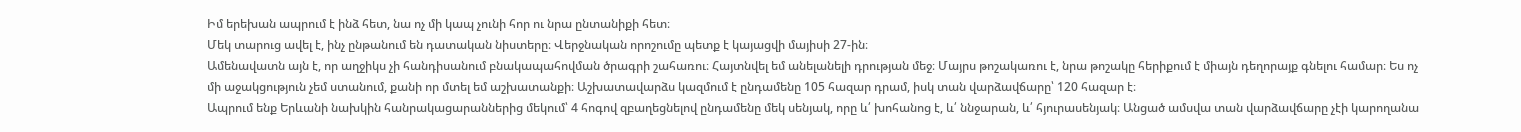Իմ երեխան ապրում է ինձ հետ, նա ոչ մի կապ չունի հոր ու նրա ընտանիքի հետ։
Մեկ տարուց ավել է, ինչ ընթանում են դատական նիստերը։ Վերջնական որոշումը պետք է կայացվի մայիսի 27-ին։
Ամենավատն այն է, որ աղջիկս չի հանդիսանում բնակապահովման ծրագրի շահառու։ Հայտնվել եմ անելանելի դրության մեջ։ Մայրս թոշակառու է, նրա թոշակը հերիքում է միայն դեղորայք գնելու համար։ Ես ոչ մի աջակցություն չեմ ստանում, քանի որ մտել եմ աշխատանքի։ Աշխատավարձս կազմում է ընդամենը 105 հազար դրամ, իսկ տան վարձավճարը՝ 120 հազար է։
Ապրում ենք Երևանի նախկին հանրակացարաններից մեկում՝ 4 հոգով զբաղեցնելով ընդամենը մեկ սենյակ, որը և՛ խոհանոց է, և՛ ննջարան, և՛ հյուրասենյակ։ Անցած ամսվա տան վարձավճարը չէի կարողանա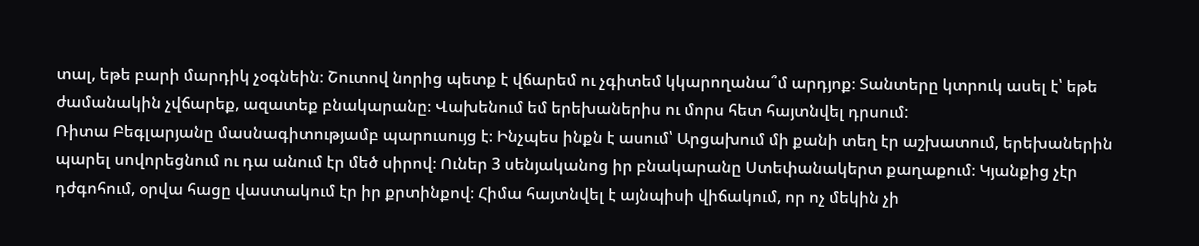տալ, եթե բարի մարդիկ չօգնեին։ Շուտով նորից պետք է վճարեմ ու չգիտեմ կկարողանա՞մ արդյոք։ Տանտերը կտրուկ ասել է՝ եթե ժամանակին չվճարեք, ազատեք բնակարանը։ Վախենում եմ երեխաներիս ու մորս հետ հայտնվել դրսում:
Ռիտա Բեգլարյանը մասնագիտությամբ պարուսույց է։ Ինչպես ինքն է ասում՝ Արցախում մի քանի տեղ էր աշխատում, երեխաներին պարել սովորեցնում ու դա անում էր մեծ սիրով։ Ուներ 3 սենյականոց իր բնակարանը Ստեփանակերտ քաղաքում։ Կյանքից չէր դժգոհում, օրվա հացը վաստակում էր իր քրտինքով։ Հիմա հայտնվել է այնպիսի վիճակում, որ ոչ մեկին չի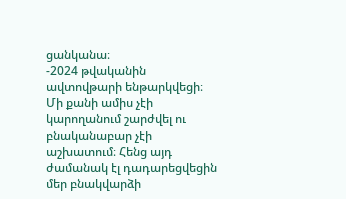ցանկանա։
-2024 թվականին ավտովթարի ենթարկվեցի։ Մի քանի ամիս չէի կարողանում շարժվել ու բնականաբար չէի աշխատում։ Հենց այդ ժամանակ էլ դադարեցվեցին մեր բնակվարձի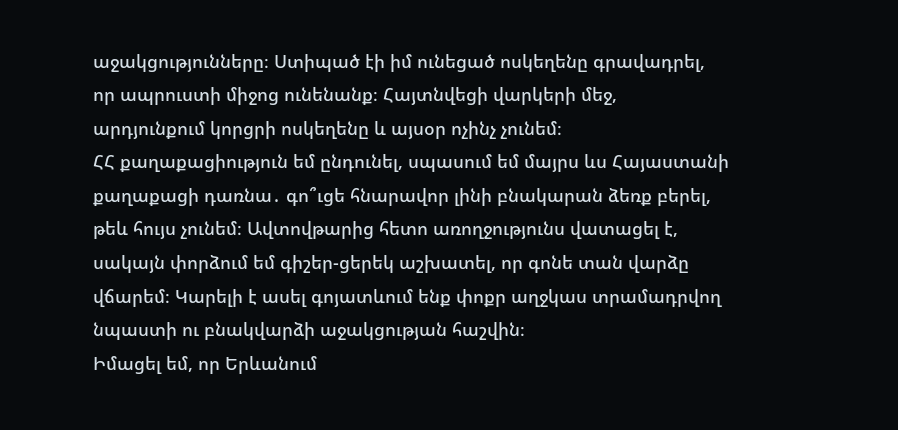աջակցությունները։ Ստիպած էի իմ ունեցած ոսկեղենը գրավադրել, որ ապրուստի միջոց ունենանք։ Հայտնվեցի վարկերի մեջ, արդյունքում կորցրի ոսկեղենը և այսօր ոչինչ չունեմ։
ՀՀ քաղաքացիություն եմ ընդունել, սպասում եմ մայրս ևս Հայաստանի քաղաքացի դառնա․ գո՞ւցե հնարավոր լինի բնակարան ձեռք բերել, թեև հույս չունեմ։ Ավտովթարից հետո առողջությունս վատացել է, սակայն փորձում եմ գիշեր-ցերեկ աշխատել, որ գոնե տան վարձը վճարեմ։ Կարելի է ասել գոյատևում ենք փոքր աղջկաս տրամադրվող նպաստի ու բնակվարձի աջակցության հաշվին։
Իմացել եմ, որ Երևանում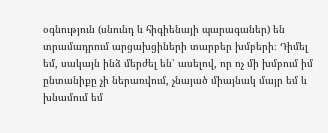օգնություն (սնունդ և հիգիենայի պարագաներ) են տրամադրում արցախցիների տարբեր խմբերի։ Դիմել եմ, սակայն ինձ մերժել են՝ ասելով, որ ոչ մի խմբում իմ ընտանիքը չի ներառվում, չնայած միայնակ մայր եմ և խնամում եմ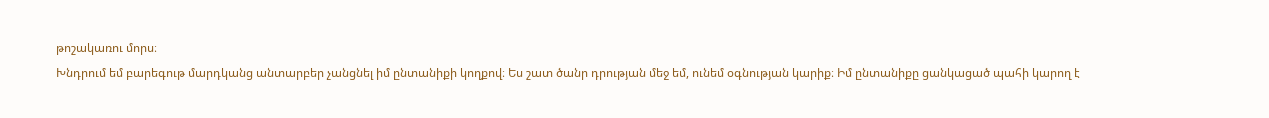թոշակառու մորս։
Խնդրում եմ բարեգութ մարդկանց անտարբեր չանցնել իմ ընտանիքի կողքով։ Ես շատ ծանր դրության մեջ եմ, ունեմ օգնության կարիք։ Իմ ընտանիքը ցանկացած պահի կարող է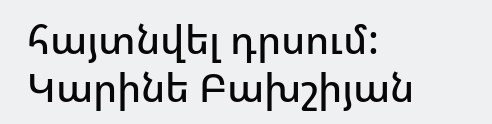հայտնվել դրսում:
Կարինե Բախշիյան